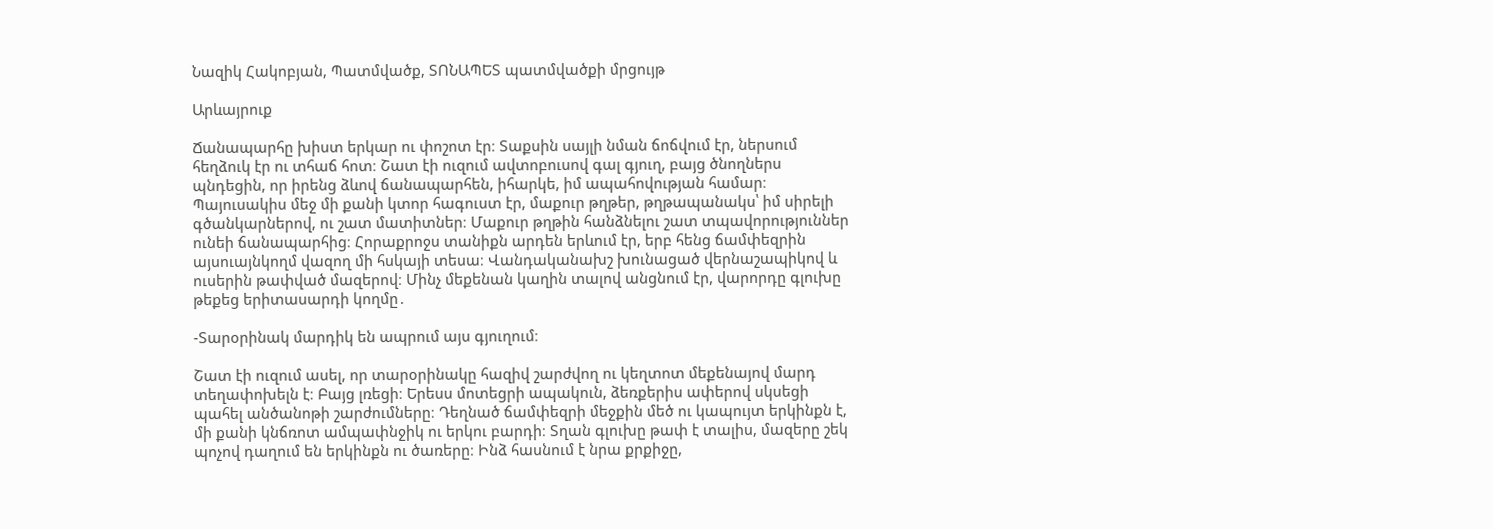Նազիկ Հակոբյան, Պատմվածք, ՏՈՆԱՊԵՏ պատմվածքի մրցույթ

Արևայրուք

Ճանապարհը խիստ երկար ու փոշոտ էր։ Տաքսին սայլի նման ճոճվում էր, ներսում հեղձուկ էր ու տհաճ հոտ։ Շատ էի ուզում ավտոբուսով գալ գյուղ, բայց ծնողներս պնդեցին, որ իրենց ձևով ճանապարհեն, իհարկե, իմ ապահովության համար։ Պայուսակիս մեջ մի քանի կտոր հագուստ էր, մաքուր թղթեր, թղթապանակս՝ իմ սիրելի գծանկարներով, ու շատ մատիտներ։ Մաքուր թղթին հանձնելու շատ տպավորություններ ունեի ճանապարհից։ Հորաքրոջս տանիքն արդեն երևում էր, երբ հենց ճամփեզրին այսուայնկողմ վազող մի հսկայի տեսա։ Վանդականախշ խունացած վերնաշապիկով և ուսերին թափված մազերով։ Մինչ մեքենան կաղին տալով անցնում էր, վարորդը գլուխը թեքեց երիտասարդի կողմը․

-Տարօրինակ մարդիկ են ապրում այս գյուղում։

Շատ էի ուզում ասել, որ տարօրինակը հազիվ շարժվող ու կեղտոտ մեքենայով մարդ տեղափոխելն է։ Բայց լռեցի։ Երեսս մոտեցրի ապակուն, ձեռքերիս ափերով սկսեցի պահել անծանոթի շարժումները։ Դեղնած ճամփեզրի մեջքին մեծ ու կապույտ երկինքն է, մի քանի կնճռոտ ամպափնջիկ ու երկու բարդի։ Տղան գլուխը թափ է տալիս, մազերը շեկ պոչով դաղում են երկինքն ու ծառերը։ Ինձ հասնում է նրա քրքիջը,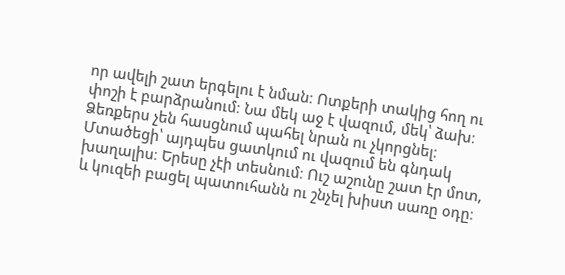որ ավելի շատ երգելու է նման։ Ոտքերի տակից հող ու փոշի է բարձրանում։ Նա մեկ աջ է վազում, մեկ՝ ձախ։ Ձեռքերս չեն հասցնում պահել նրան ու չկորցնել։ Մտածեցի՝ այդպես ցատկում ու վազում են գնդակ խաղալիս։ Երեսը չէի տեսնում։ Ուշ աշունը շատ էր մոտ, և կուզեի բացել պատուհանն ու շնչել խիստ սառը օդը։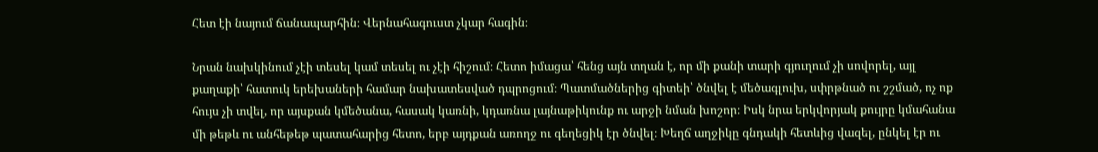Հետ էի նայում ճանապարհին։ Վերնահագուստ չկար հագին։

Նրան նախկինում չէի տեսել կամ տեսել ու չէի հիշում։ Հետո իմացա՝ հենց այն տղան է, որ մի քանի տարի գյուղում չի սովորել, այլ քաղաքի՝ հատուկ երեխաների համար նախատեսված դպրոցում։ Պատմածներից գիտեի՝ ծնվել է մեծագլուխ, սփրթնած ու շշմած, ոչ ոք հույս չի տվել, որ այսքան կմեծանա, հասակ կառնի, կդառնա լայնաթիկունք ու արջի նման խոշոր։ Իսկ նրա երկվորյակ քույրը կմահանա մի թեթև ու անհեթեթ պատահարից հետո, երբ այդքան առողջ ու գեղեցիկ էր ծնվել։ Խեղճ աղջիկը գնդակի հետևից վազել, ընկել էր ու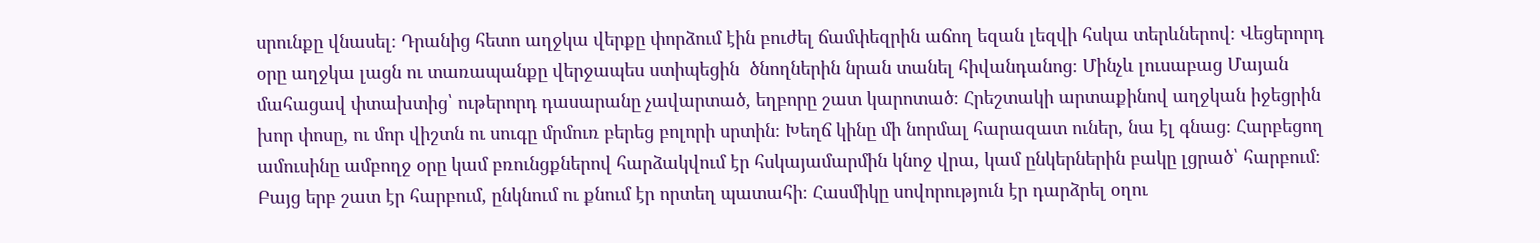սրունքը վնասել։ Դրանից հետո աղջկա վերքը փորձում էին բուժել ճամփեզրին աճող եզան լեզվի հսկա տերևներով։ Վեցերորդ օրը աղջկա լացն ու տառապանքը վերջապես ստիպեցին  ծնողներին նրան տանել հիվանդանոց։ Մինչև լուսաբաց Մայան մահացավ փտախտից՝ ութերորդ դասարանը չավարտած, եղբորը շատ կարոտած։ Հրեշտակի արտաքինով աղջկան իջեցրին խոր փոսը, ու մոր վիշտն ու սուգը մրմուռ բերեց բոլորի սրտին։ Խեղճ կինը մի նորմալ հարազատ ուներ, նա էլ գնաց։ Հարբեցող ամուսինը ամբողջ օրը կամ բռունցքներով հարձակվում էր հսկայամարմին կնոջ վրա, կամ ընկերներին բակը լցրած՝ հարբում։ Բայց երբ շատ էր հարբում, ընկնում ու քնում էր որտեղ պատահի։ Հասմիկը սովորություն էր դարձրել օղու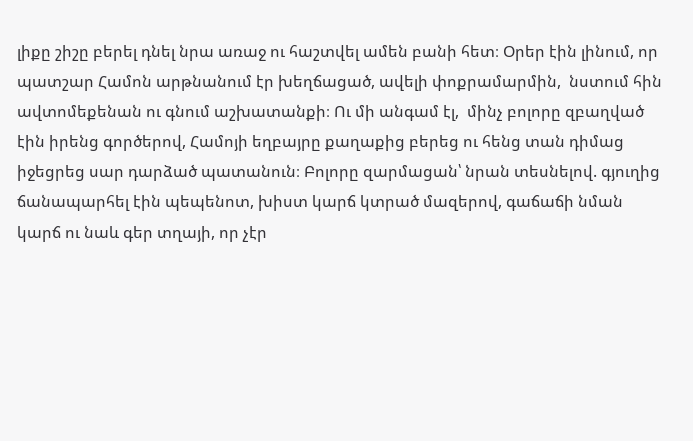լիքը շիշը բերել դնել նրա առաջ ու հաշտվել ամեն բանի հետ։ Օրեր էին լինում, որ պատշար Համոն արթնանում էր խեղճացած, ավելի փոքրամարմին,  նստում հին ավտոմեքենան ու գնում աշխատանքի։ Ու մի անգամ էլ,  մինչ բոլորը զբաղված էին իրենց գործերով, Համոյի եղբայրը քաղաքից բերեց ու հենց տան դիմաց իջեցրեց սար դարձած պատանուն։ Բոլորը զարմացան՝ նրան տեսնելով. գյուղից ճանապարհել էին պեպենոտ, խիստ կարճ կտրած մազերով, գաճաճի նման կարճ ու նաև գեր տղայի, որ չէր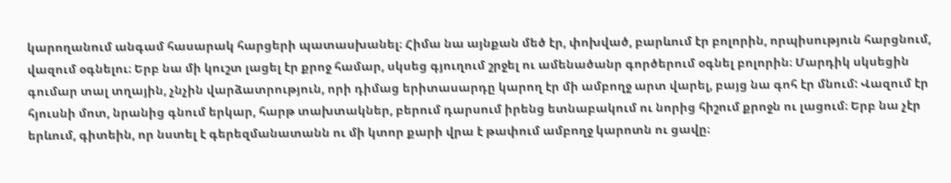կարողանում անգամ հասարակ հարցերի պատասխանել։ Հիմա նա այնքան մեծ էր, փոխված, բարևում էր բոլորին, որպիսություն հարցնում, վազում օգնելու։ Երբ նա մի կուշտ լացել էր քրոջ համար, սկսեց գյուղում շրջել ու ամենածանր գործերում օգնել բոլորին։ Մարդիկ սկսեցին գումար տալ տղային, չնչին վարձատրություն, որի դիմաց երիտասարդը կարող էր մի ամբողջ արտ վարել, բայց նա գոհ էր մնում: Վազում էր հյուսնի մոտ, նրանից գնում երկար, հարթ տախտակներ, բերում դարսում իրենց ետնաբակում ու նորից հիշում քրոջն ու լացում։ Երբ նա չէր երևում, գիտեին, որ նստել է գերեզմանատանն ու մի կտոր քարի վրա է թափում ամբողջ կարոտն ու ցավը։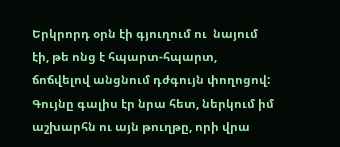Երկրորդ օրն էի գյուղում ու  նայում էի, թե ոնց է հպարտ-հպարտ, ճոճվելով անցնում դժգույն փողոցով: Գույնը գալիս էր նրա հետ, ներկում իմ աշխարհն ու այն թուղթը, որի վրա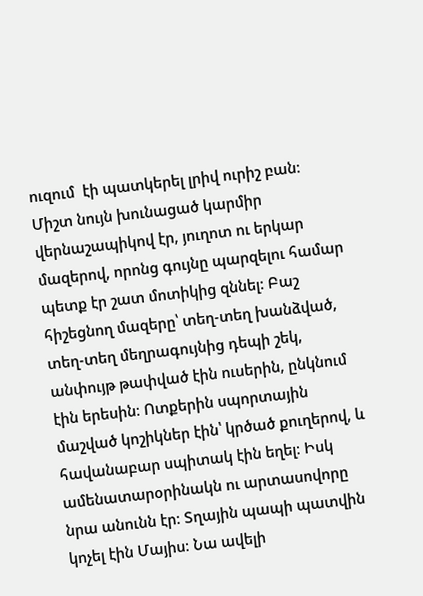ուզում  էի պատկերել լրիվ ուրիշ բան։ Միշտ նույն խունացած կարմիր վերնաշապիկով էր, յուղոտ ու երկար մազերով, որոնց գույնը պարզելու համար պետք էր շատ մոտիկից զննել: Բաշ հիշեցնող մազերը՝ տեղ-տեղ խանձված, տեղ-տեղ մեղրագույնից դեպի շեկ, անփույթ թափված էին ուսերին, ընկնում էին երեսին։ Ոտքերին սպորտային մաշված կոշիկներ էին՝ կրծած քուղերով, և հավանաբար սպիտակ էին եղել։ Իսկ ամենատարօրինակն ու արտասովորը նրա անունն էր։ Տղային պապի պատվին կոչել էին Մայիս։ Նա ավելի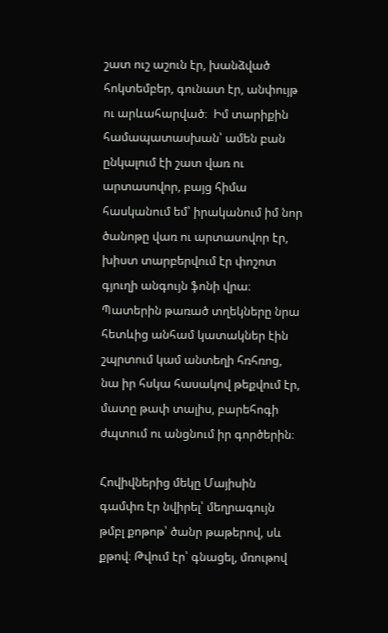շատ ուշ աշուն էր, խանձված հոկտեմբեր, գունատ էր, անփույթ ու արևահարված։  Իմ տարիքին համապատասխան՝ ամեն բան ընկալում էի շատ վառ ու արտասովոր, բայց հիմա հասկանում եմ՝ իրականում իմ նոր ծանոթը վառ ու արտասովոր էր, խիստ տարբերվում էր փոշոտ գյուղի անգույն ֆոնի վրա։ Պատերին թառած տղեկները նրա հետևից անհամ կատակներ էին շպրտում կամ անտեղի հռհռոց, նա իր հսկա հասակով թեքվում էր, մատը թափ տալիս, բարեհոգի ժպտում ու անցնում իր գործերին։

Հովիվներից մեկը Մայիսին գամփռ էր նվիրել՝ մեղրագույն թմբլ քոթոթ՝ ծանր թաթերով, սև քթով։ Թվում էր՝ գնացել, մռութով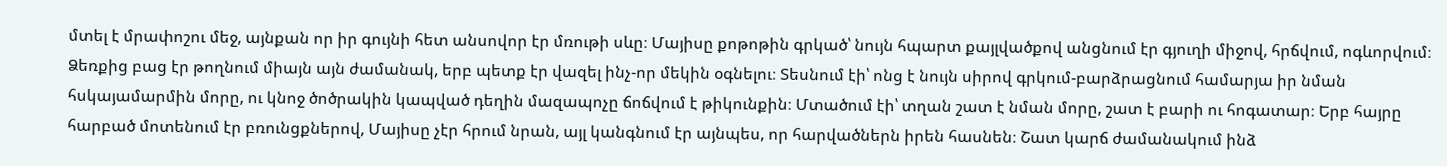մտել է մրափոշու մեջ, այնքան որ իր գույնի հետ անսովոր էր մռութի սևը։ Մայիսը քոթոթին գրկած՝ նույն հպարտ քայլվածքով անցնում էր գյուղի միջով, հրճվում, ոգևորվում։ Ձեռքից բաց էր թողնում միայն այն ժամանակ, երբ պետք էր վազել ինչ-որ մեկին օգնելու։ Տեսնում էի՝ ոնց է նույն սիրով գրկում-բարձրացնում համարյա իր նման հսկայամարմին մորը, ու կնոջ ծոծրակին կապված դեղին մազապոչը ճոճվում է թիկունքին։ Մտածում էի՝ տղան շատ է նման մորը, շատ է բարի ու հոգատար։ Երբ հայրը հարբած մոտենում էր բռունցքներով, Մայիսը չէր հրում նրան, այլ կանգնում էր այնպես, որ հարվածներն իրեն հասնեն։ Շատ կարճ ժամանակում ինձ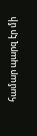համար պարզ էր մի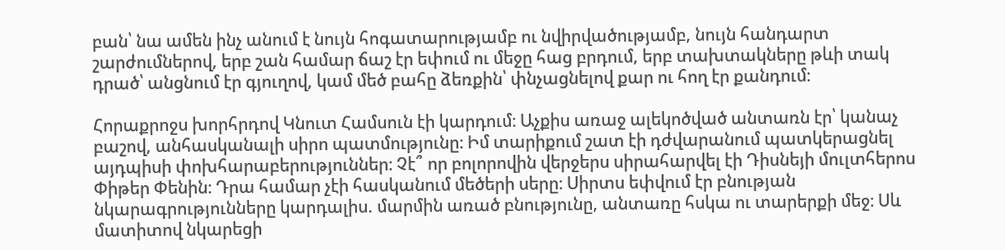բան՝ նա ամեն ինչ անում է նույն հոգատարությամբ ու նվիրվածությամբ, նույն հանդարտ շարժումներով, երբ շան համար ճաշ էր եփում ու մեջը հաց բրդում, երբ տախտակները թևի տակ դրած՝ անցնում էր գյուղով, կամ մեծ բահը ձեռքին՝ փնչացնելով քար ու հող էր քանդում։

Հորաքրոջս խորհրդով Կնուտ Համսուն էի կարդում։ Աչքիս առաջ ալեկոծված անտառն էր՝ կանաչ բաշով, անհասկանալի սիրո պատմությունը։ Իմ տարիքում շատ էի դժվարանում պատկերացնել այդպիսի փոխհարաբերություններ։ Չէ՞ որ բոլորովին վերջերս սիրահարվել էի Դիսնեյի մուլտհերոս Փիթեր Փենին։ Դրա համար չէի հասկանում մեծերի սերը։ Սիրտս եփվում էր բնության նկարագրությունները կարդալիս. մարմին առած բնությունը, անտառը հսկա ու տարերքի մեջ։ Սև մատիտով նկարեցի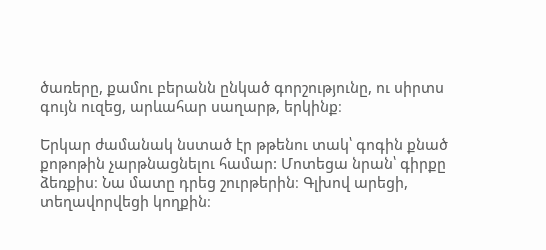ծառերը, քամու բերանն ընկած գորշությունը, ու սիրտս գույն ուզեց, արևահար սաղարթ, երկինք։

Երկար ժամանակ նստած էր թթենու տակ՝ գոգին քնած քոթոթին չարթնացնելու համար: Մոտեցա նրան՝ գիրքը ձեռքիս։ Նա մատը դրեց շուրթերին։ Գլխով արեցի, տեղավորվեցի կողքին։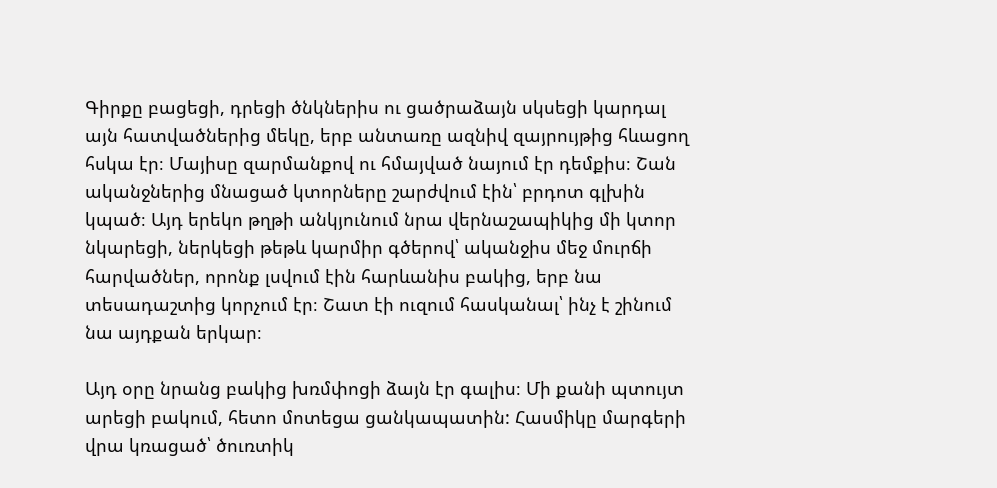Գիրքը բացեցի, դրեցի ծնկներիս ու ցածրաձայն սկսեցի կարդալ այն հատվածներից մեկը, երբ անտառը ազնիվ զայրույթից հևացող հսկա էր։ Մայիսը զարմանքով ու հմայված նայում էր դեմքիս։ Շան ականջներից մնացած կտորները շարժվում էին՝ բրդոտ գլխին կպած։ Այդ երեկո թղթի անկյունում նրա վերնաշապիկից մի կտոր նկարեցի, ներկեցի թեթև կարմիր գծերով՝ ականջիս մեջ մուրճի հարվածներ, որոնք լսվում էին հարևանիս բակից, երբ նա տեսադաշտից կորչում էր։ Շատ էի ուզում հասկանալ՝ ինչ է շինում նա այդքան երկար։

Այդ օրը նրանց բակից խռմփոցի ձայն էր գալիս։ Մի քանի պտույտ արեցի բակում, հետո մոտեցա ցանկապատին: Հասմիկը մարգերի վրա կռացած՝ ծուռտիկ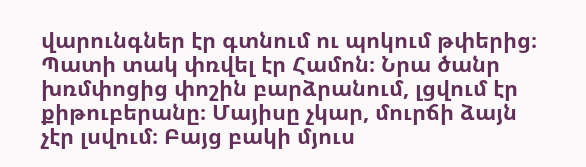վարունգներ էր գտնում ու պոկում թփերից։ Պատի տակ փռվել էր Համոն։ Նրա ծանր խռմփոցից փոշին բարձրանում, լցվում էր քիթուբերանը։ Մայիսը չկար, մուրճի ձայն չէր լսվում։ Բայց բակի մյուս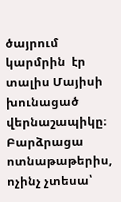ծայրում կարմրին  էր տալիս Մայիսի խունացած վերնաշապիկը։ Բարձրացա ոտնաթաթերիս, ոչինչ չտեսա՝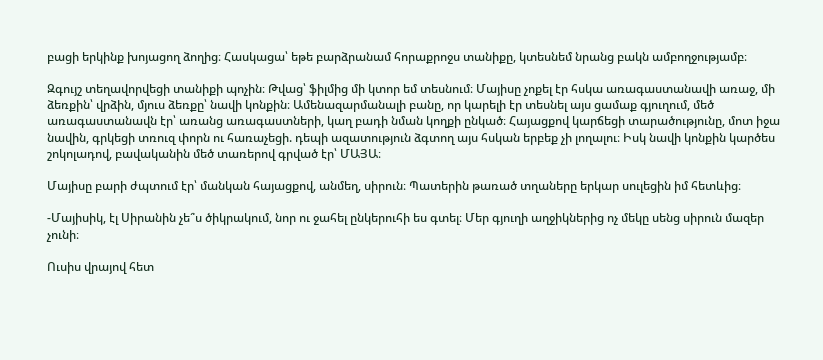բացի երկինք խոյացող ձողից։ Հասկացա՝ եթե բարձրանամ հորաքրոջս տանիքը, կտեսնեմ նրանց բակն ամբողջությամբ։

Զգույշ տեղավորվեցի տանիքի պոչին։ Թվաց՝ ֆիլմից մի կտոր եմ տեսնում։ Մայիսը չոքել էր հսկա առագաստանավի առաջ, մի ձեռքին՝ վրձին, մյուս ձեռքը՝ նավի կոնքին։ Ամենազարմանալի բանը, որ կարելի էր տեսնել այս ցամաք գյուղում, մեծ առագաստանավն էր՝ առանց առագաստների, կաղ բադի նման կողքի ընկած։ Հայացքով կարճեցի տարածությունը, մոտ իջա նավին, գրկեցի տռուզ փորն ու հառաչեցի. դեպի ազատություն ձգտող այս հսկան երբեք չի լողալու։ Իսկ նավի կոնքին կարծես շոկոլադով, բավականին մեծ տառերով գրված էր՝ ՄԱՅԱ։

Մայիսը բարի ժպտում էր՝ մանկան հայացքով, անմեղ, սիրուն։ Պատերին թառած տղաները երկար սուլեցին իմ հետևից։

-Մայիսիկ, էլ Սիրանին չե՞ս ծիկրակում, նոր ու ջահել ընկերուհի ես գտել։ Մեր գյուղի աղջիկներից ոչ մեկը սենց սիրուն մազեր չունի։

Ուսիս վրայով հետ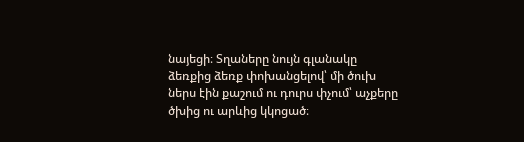նայեցի։ Տղաները նույն գլանակը ձեռքից ձեռք փոխանցելով՝ մի ծուխ ներս էին քաշում ու դուրս փչում՝ աչքերը ծխից ու արևից կկոցած։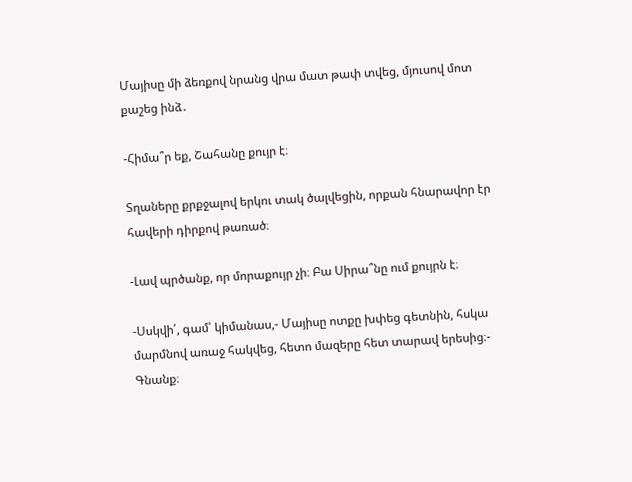Մայիսը մի ձեռքով նրանց վրա մատ թափ տվեց, մյուսով մոտ քաշեց ինձ․

-Հիմա՞ր եք, Շահանը քույր է։

Տղաները քրքջալով երկու տակ ծալվեցին, որքան հնարավոր էր հավերի դիրքով թառած։

-Լավ պրծանք, որ մորաքույր չի։ Բա Սիրա՞նը ում քույրն է։

-Սսկվի՛, գամ՝ կիմանաս,- Մայիսը ոտքը խփեց գետնին, հսկա մարմնով առաջ հակվեց, հետո մազերը հետ տարավ երեսից։- Գնանք։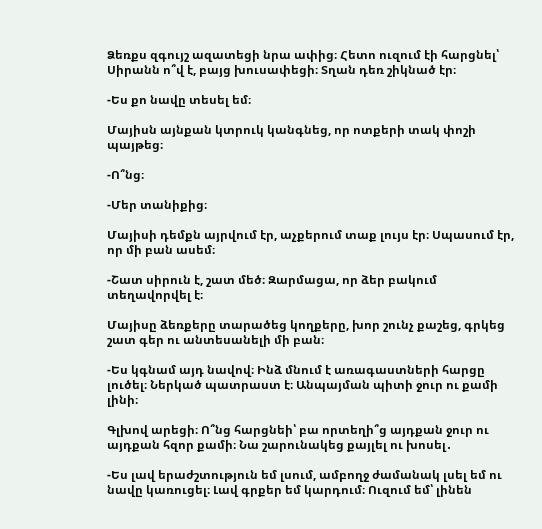Ձեռքս զգույշ ազատեցի նրա ափից։ Հետո ուզում էի հարցնել՝ Սիրանն ո՞վ է, բայց խուսափեցի։ Տղան դեռ շիկնած էր։

-Ես քո նավը տեսել եմ։

Մայիսն այնքան կտրուկ կանգնեց, որ ոտքերի տակ փոշի պայթեց։

-Ո՞նց։

-Մեր տանիքից։

Մայիսի դեմքն այրվում էր, աչքերում տաք լույս էր։ Սպասում էր, որ մի բան ասեմ։

-Շատ սիրուն է, շատ մեծ։ Զարմացա, որ ձեր բակում տեղավորվել է։

Մայիսը ձեռքերը տարածեց կողքերը, խոր շունչ քաշեց, գրկեց շատ գեր ու անտեսանելի մի բան։

-Ես կգնամ այդ նավով։ Ինձ մնում է առագաստների հարցը լուծել։ Ներկած պատրաստ է։ Անպայման պիտի ջուր ու քամի լինի։

Գլխով արեցի։ Ո՞նց հարցնեի՝ բա որտեղի՞ց այդքան ջուր ու այդքան հզոր քամի։ Նա շարունակեց քայլել ու խոսել․

-Ես լավ երաժշտություն եմ լսում, ամբողջ ժամանակ լսել եմ ու նավը կառուցել։ Լավ գրքեր եմ կարդում։ Ուզում եմ՝ լինեն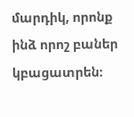մարդիկ, որոնք ինձ որոշ բաներ կբացատրեն։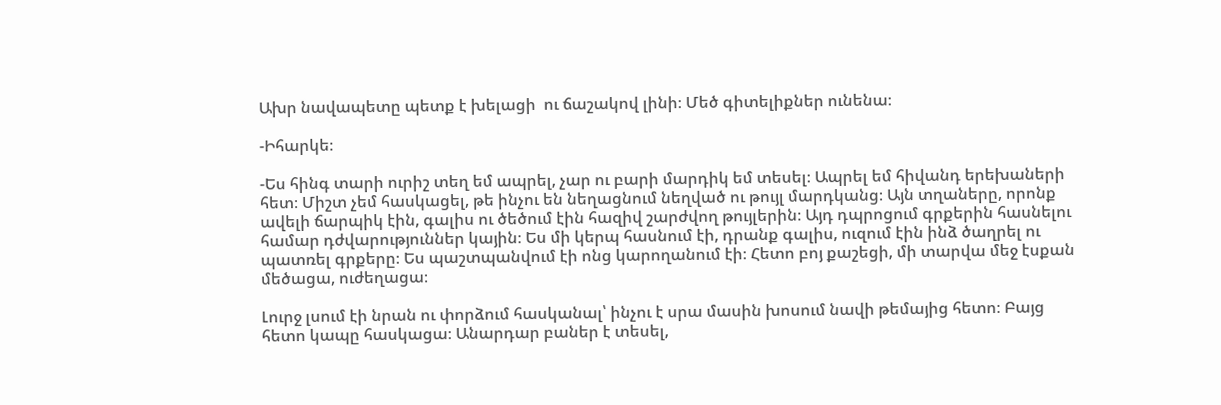Ախր նավապետը պետք է խելացի  ու ճաշակով լինի։ Մեծ գիտելիքներ ունենա։

-Իհարկե։

-Ես հինգ տարի ուրիշ տեղ եմ ապրել, չար ու բարի մարդիկ եմ տեսել։ Ապրել եմ հիվանդ երեխաների հետ։ Միշտ չեմ հասկացել, թե ինչու են նեղացնում նեղված ու թույլ մարդկանց։ Այն տղաները, որոնք ավելի ճարպիկ էին, գալիս ու ծեծում էին հազիվ շարժվող թույլերին։ Այդ դպրոցում գրքերին հասնելու համար դժվարություններ կային։ Ես մի կերպ հասնում էի, դրանք գալիս, ուզում էին ինձ ծաղրել ու պատռել գրքերը։ Ես պաշտպանվում էի ոնց կարողանում էի։ Հետո բոյ քաշեցի, մի տարվա մեջ էսքան մեծացա, ուժեղացա։

Լուրջ լսում էի նրան ու փորձում հասկանալ՝ ինչու է սրա մասին խոսում նավի թեմայից հետո։ Բայց հետո կապը հասկացա։ Անարդար բաներ է տեսել,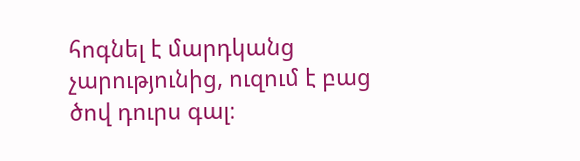հոգնել է մարդկանց չարությունից, ուզում է բաց ծով դուրս գալ։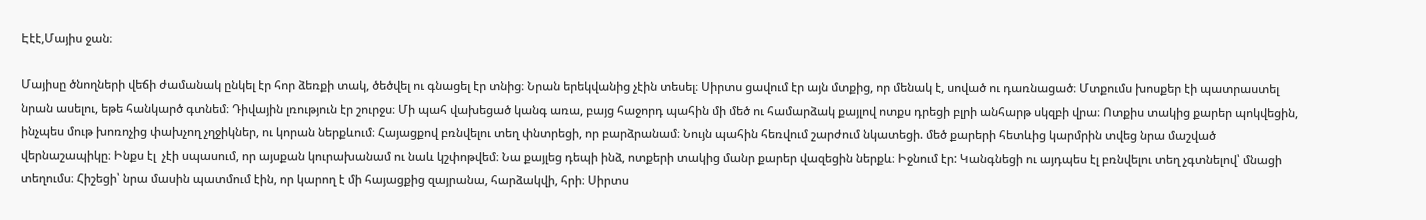Էէէ,Մայիս ջան։

Մայիսը ծնողների վեճի ժամանակ ընկել էր հոր ձեռքի տակ, ծեծվել ու գնացել էր տնից։ Նրան երեկվանից չէին տեսել։ Սիրտս ցավում էր այն մտքից, որ մենակ է, սոված ու դառնացած։ Մտքումս խոսքեր էի պատրաստել նրան ասելու, եթե հանկարծ գտնեմ։ Դիվային լռություն էր շուրջս։ Մի պահ վախեցած կանգ առա, բայց հաջորդ պահին մի մեծ ու համարձակ քայլով ոտքս դրեցի բլրի անհարթ սկզբի վրա։ Ոտքիս տակից քարեր պոկվեցին, ինչպես մութ խոռոչից փախչող չղջիկներ, ու կորան ներքևում։ Հայացքով բռնվելու տեղ փնտրեցի, որ բարձրանամ։ Նույն պահին հեռվում շարժում նկատեցի. մեծ քարերի հետևից կարմրին տվեց նրա մաշված վերնաշապիկը։ Ինքս էլ  չէի սպասում, որ այսքան կուրախանամ ու նաև կշփոթվեմ։ Նա քայլեց դեպի ինձ, ոտքերի տակից մանր քարեր վազեցին ներքև։ Իջնում էր: Կանգնեցի ու այդպես էլ բռնվելու տեղ չգտնելով՝ մնացի տեղումս։ Հիշեցի՝ նրա մասին պատմում էին, որ կարող է մի հայացքից զայրանա, հարձակվի, հրի։ Սիրտս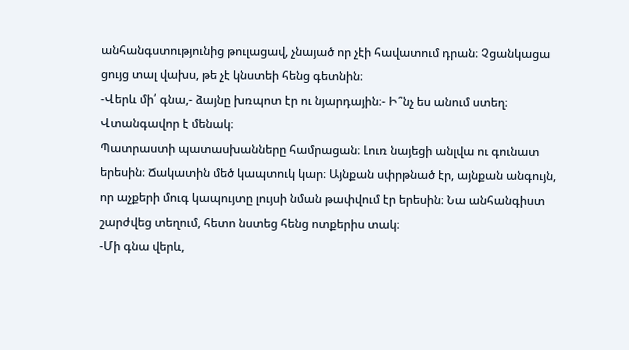անհանգստությունից թուլացավ, չնայած որ չէի հավատում դրան։ Չցանկացա ցույց տալ վախս, թե չէ կնստեի հենց գետնին։
-Վերև մի՛ գնա,- ձայնը խռպոտ էր ու նյարդային։- Ի՞նչ ես անում ստեղ։ Վտանգավոր է մենակ։
Պատրաստի պատասխանները համրացան։ Լուռ նայեցի անլվա ու գունատ երեսին։ Ճակատին մեծ կապտուկ կար։ Այնքան սփրթնած էր, այնքան անգույն, որ աչքերի մուգ կապույտը լույսի նման թափվում էր երեսին։ Նա անհանգիստ շարժվեց տեղում, հետո նստեց հենց ոտքերիս տակ։
-Մի գնա վերև,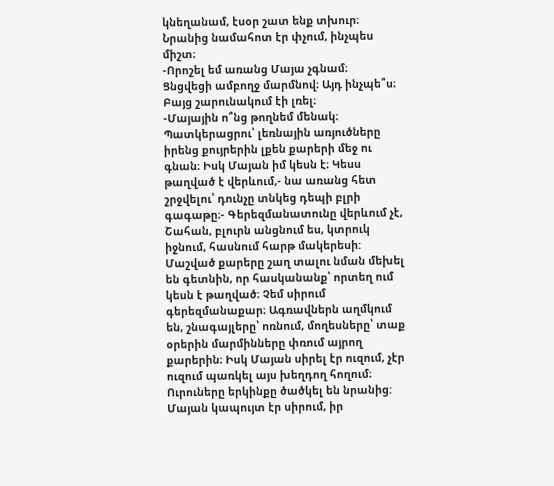կնեղանամ, էսօր շատ ենք տխուր։
Նրանից նամահոտ էր փչում, ինչպես միշտ։
-Որոշել եմ առանց Մայա չգնամ։
Ցնցվեցի ամբողջ մարմնով։ Այդ ինչպե՞ս։ Բայց շարունակում էի լռել։
-Մայային ո՞նց թողնեմ մենակ։ Պատկերացրու՝ լեռնային առյուծները իրենց քույրերին լքեն քարերի մեջ ու գնան։ Իսկ Մայան իմ կեսն է։ Կեսս թաղված է վերևում,- նա առանց հետ շրջվելու՝ դունչը տնկեց դեպի բլրի գագաթը։- Գերեզմանատունը վերևում չէ, Շահան, բլուրն անցնում ես, կտրուկ իջնում, հասնում հարթ մակերեսի: Մաշված քարերը շաղ տալու նման մեխել են գետնին, որ հասկանանք՝ որտեղ ում կեսն է թաղված։ Չեմ սիրում գերեզմանաքար։ Ագռավներն աղմկում են, շնագայլերը՝ ոռնում, մողեսները՝ տաք օրերին մարմինները փռում այրող քարերին։ Իսկ Մայան սիրել էր ուզում, չէր ուզում պառկել այս խեղդող հողում։ Ուրուները երկինքը ծածկել են նրանից: Մայան կապույտ էր սիրում, իր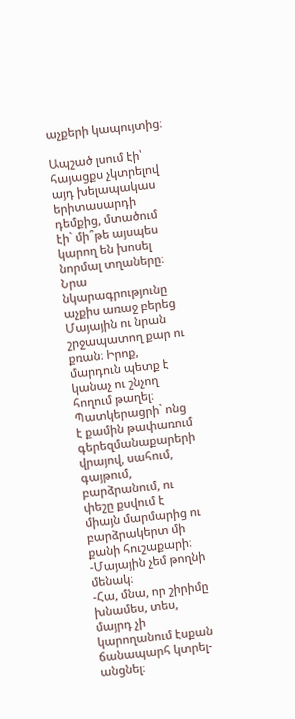աչքերի կապույտից։

Ապշած լսում էի՝ հայացքս չկտրելով այդ խելապակաս երիտասարդի դեմքից, մտածում էի` մի՞թե այսպես կարող են խոսել նորմալ տղաները։ Նրա նկարագրությունը աչքիս առաջ բերեց Մայային ու նրան շրջապատող քար ու քռան։ Իրոք, մարդուն պետք է կանաչ ու շնչող հողում թաղել։ Պատկերացրի` ոնց է քամին թափառում գերեզմանաքարերի վրայով, սահում, գայթում, բարձրանում, ու փեշը քսվում է միայն մարմարից ու բարձրակերտ մի քանի հուշաքարի։
-Մայային չեմ թողնի մենակ։
-Հա, մնա, որ շիրիմը խնամես, տես, մայրդ չի կարողանում էսքան ճանապարհ կտրել-անցնել։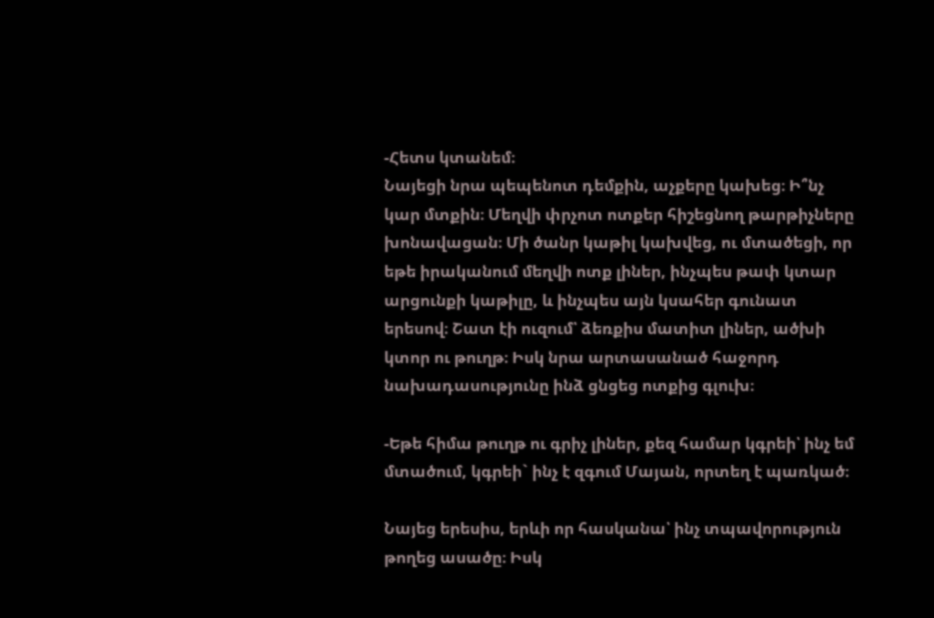-Հետս կտանեմ։
Նայեցի նրա պեպենոտ դեմքին, աչքերը կախեց։ Ի՞նչ կար մտքին։ Մեղվի փրչոտ ոտքեր հիշեցնող թարթիչները խոնավացան։ Մի ծանր կաթիլ կախվեց, ու մտածեցի, որ եթե իրականում մեղվի ոտք լիներ, ինչպես թափ կտար արցունքի կաթիլը, և ինչպես այն կսահեր գունատ երեսով։ Շատ էի ուզում՝ ձեռքիս մատիտ լիներ, ածխի կտոր ու թուղթ։ Իսկ նրա արտասանած հաջորդ նախադասությունը ինձ ցնցեց ոտքից գլուխ։

-Եթե հիմա թուղթ ու գրիչ լիներ, քեզ համար կգրեի՝ ինչ եմ մտածում, կգրեի` ինչ է զգում Մայան, որտեղ է պառկած։

Նայեց երեսիս, երևի որ հասկանա՝ ինչ տպավորություն թողեց ասածը։ Իսկ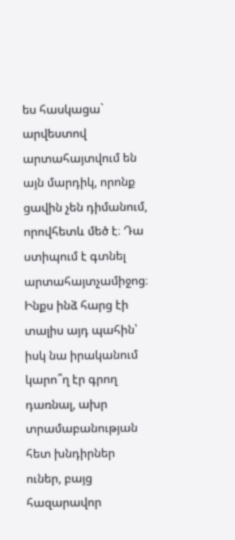ես հասկացա` արվեստով արտահայտվում են այն մարդիկ, որոնք ցավին չեն դիմանում, որովհետև մեծ է։ Դա ստիպում է գտնել արտահայտչամիջոց։ Ինքս ինձ հարց էի տալիս այդ պահին՝ իսկ նա իրականում կարո՞ղ էր գրող դառնալ, ախր տրամաբանության հետ խնդիրներ ուներ, բայց հազարավոր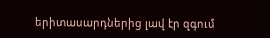երիտասարդներից լավ էր զգում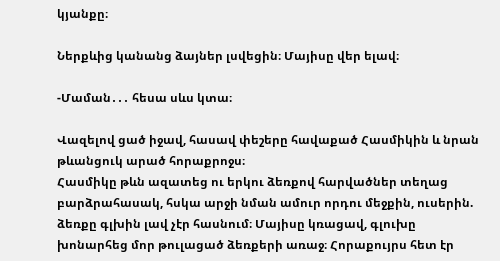կյանքը։

Ներքևից կանանց ձայներ լսվեցին։ Մայիսը վեր ելավ։

-Մաման․․․ հեսա սևս կտա։

Վազելով ցած իջավ, հասավ փեշերը հավաքած Հասմիկին և նրան թևանցուկ արած հորաքրոջս։
Հասմիկը թևն ազատեց ու երկու ձեռքով հարվածներ տեղաց բարձրահասակ, հսկա արջի նման ամուր որդու մեջքին, ուսերին. ձեռքը գլխին լավ չէր հասնում։ Մայիսը կռացավ, գլուխը խոնարհեց մոր թուլացած ձեռքերի առաջ։ Հորաքույրս հետ էր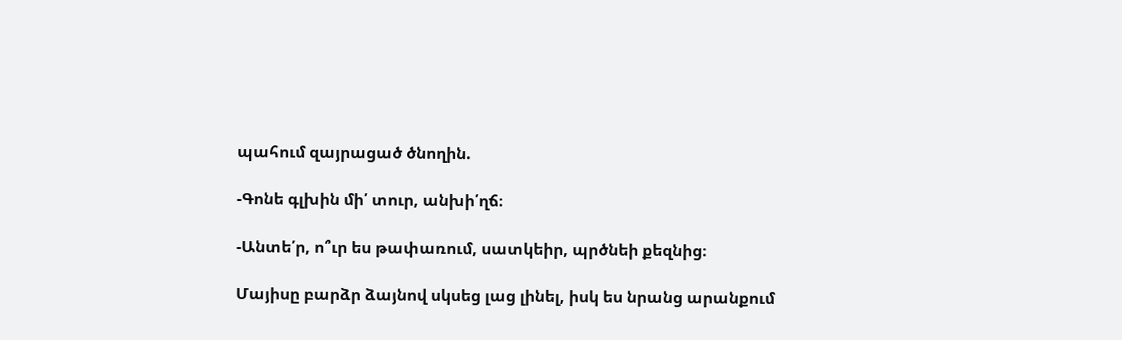պահում զայրացած ծնողին.

-Գոնե գլխին մի՛ տուր, անխի՛ղճ։

-Անտե՛ր, ո՞ւր ես թափառում, սատկեիր, պրծնեի քեզնից։

Մայիսը բարձր ձայնով սկսեց լաց լինել, իսկ ես նրանց արանքում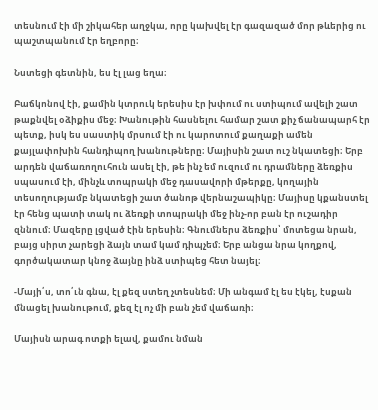տեսնում էի մի շիկահեր աղջկա, որը կախվել էր գազազած մոր թևերից ու պաշտպանում էր եղբորը։

Նստեցի գետնին, ես էլ լաց եղա։

Բաճկոնով էի, քամին կտրուկ երեսիս էր խփում ու ստիպում ավելի շատ թաքնվել օձիքիս մեջ։ Խանութին հասնելու համար շատ քիչ ճանապարհ էր պետք, իսկ ես սաստիկ մրսում էի ու կարոտում քաղաքի ամեն քայլափոխին հանդիպող խանութները։ Մայիսին շատ ուշ նկատեցի։ Երբ արդեն վաճառողուհուն ասել էի, թե ինչ եմ ուզում ու դրամները ձեռքիս սպասում էի, մինչև տոպրակի մեջ դասավորի մթերքը, կողային տեսողությամբ նկատեցի շատ ծանոթ վերնաշապիկը։ Մայիսը կքանստել էր հենց պատի տակ ու ձեռքի տոպրակի մեջ ինչ-որ բան էր ուշադիր զննում։ Մազերը լցված էին երեսին։ Գնումներս ձեռքիս՝ մոտեցա նրան, բայց սիրտ չարեցի ձայն տամ կամ դիպչեմ։ Երբ անցա նրա կողքով, գործակատար կնոջ ձայնը ինձ ստիպեց հետ նայել։

-Մայի՛ս, տո՛ւն գնա, էլ քեզ ստեղ չտեսնեմ։ Մի անգամ էլ ես էկել, էսքան մնացել խանութում, քեզ էլ ոչ մի բան չեմ վաճառի։

Մայիսն արագ ոտքի ելավ, քամու նման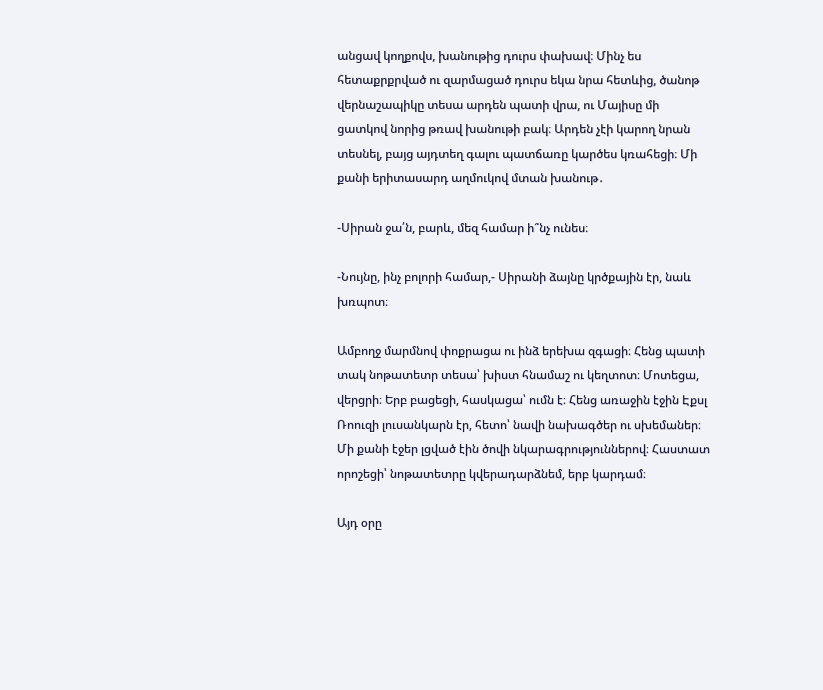անցավ կողքովս, խանութից դուրս փախավ։ Մինչ ես հետաքրքրված ու զարմացած դուրս եկա նրա հետևից, ծանոթ վերնաշապիկը տեսա արդեն պատի վրա, ու Մայիսը մի ցատկով նորից թռավ խանութի բակ։ Արդեն չէի կարող նրան տեսնել, բայց այդտեղ գալու պատճառը կարծես կռահեցի։ Մի քանի երիտասարդ աղմուկով մտան խանութ․

-Սիրան ջա՛ն, բարև, մեզ համար ի՞նչ ունես։

-Նույնը, ինչ բոլորի համար,- Սիրանի ձայնը կրծքային էր, նաև խռպոտ։

Ամբողջ մարմնով փոքրացա ու ինձ երեխա զգացի։ Հենց պատի տակ նոթատետր տեսա՝ խիստ հնամաշ ու կեղտոտ։ Մոտեցա, վերցրի։ Երբ բացեցի, հասկացա՝ ումն է։ Հենց առաջին էջին Էքսլ Ռոուզի լուսանկարն էր, հետո՝ նավի նախագծեր ու սխեմաներ։ Մի քանի էջեր լցված էին ծովի նկարագրություններով։ Հաստատ որոշեցի՝ նոթատետրը կվերադարձնեմ, երբ կարդամ։

Այդ օրը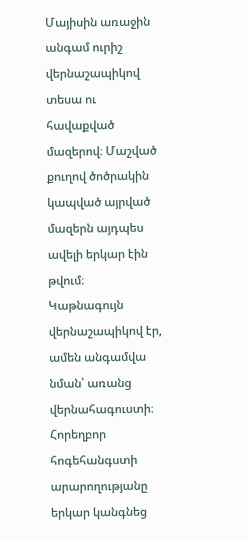Մայիսին առաջին անգամ ուրիշ վերնաշապիկով տեսա ու հավաքված մազերով։ Մաշված քուղով ծոծրակին կապված այրված մազերն այդպես ավելի երկար էին թվում։ Կաթնագույն վերնաշապիկով էր, ամեն անգամվա նման՝ առանց վերնահագուստի։ Հորեղբոր հոգեհանգստի արարողությանը երկար կանգնեց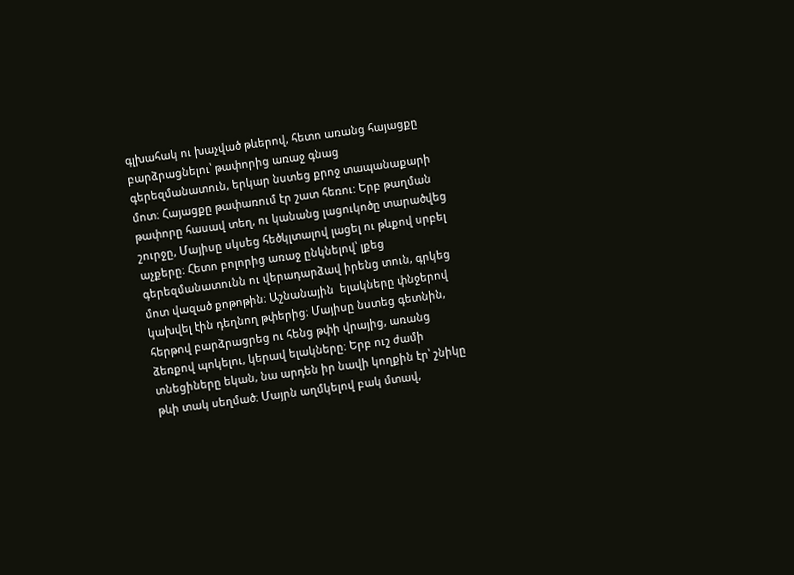գլխահակ ու խաչված թևերով, հետո առանց հայացքը բարձրացնելու՝ թափորից առաջ գնաց գերեզմանատուն, երկար նստեց քրոջ տապանաքարի մոտ։ Հայացքը թափառում էր շատ հեռու: Երբ թաղման թափորը հասավ տեղ, ու կանանց լացուկոծը տարածվեց շուրջը, Մայիսը սկսեց հեծկլտալով լացել ու թևքով սրբել աչքերը։ Հետո բոլորից առաջ ընկնելով՝ լքեց գերեզմանատունն ու վերադարձավ իրենց տուն, գրկեց մոտ վազած քոթոթին։ Աշնանային  ելակները փնջերով կախվել էին դեղնող թփերից։ Մայիսը նստեց գետնին, հերթով բարձրացրեց ու հենց թփի վրայից, առանց ձեռքով պոկելու, կերավ ելակները։ Երբ ուշ ժամի տնեցիները եկան, նա արդեն իր նավի կողքին էր՝ շնիկը թևի տակ սեղմած։ Մայրն աղմկելով բակ մտավ,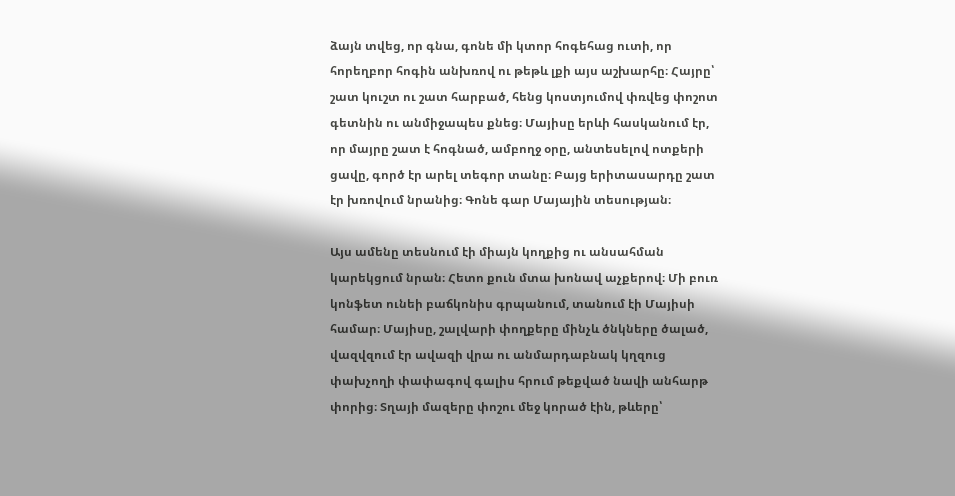ձայն տվեց, որ գնա, գոնե մի կտոր հոգեհաց ուտի, որ հորեղբոր հոգին անխռով ու թեթև լքի այս աշխարհը։ Հայրը՝ շատ կուշտ ու շատ հարբած, հենց կոստյումով փռվեց փոշոտ գետնին ու անմիջապես քնեց։ Մայիսը երևի հասկանում էր, որ մայրը շատ է հոգնած, ամբողջ օրը, անտեսելով ոտքերի ցավը, գործ էր արել տեգոր տանը։ Բայց երիտասարդը շատ էր խռովում նրանից։ Գոնե գար Մայային տեսության։

Այս ամենը տեսնում էի միայն կողքից ու անսահման կարեկցում նրան։ Հետո քուն մտա խոնավ աչքերով։ Մի բուռ կոնֆետ ունեի բաճկոնիս գրպանում, տանում էի Մայիսի համար։ Մայիսը, շալվարի փողքերը մինչև ծնկները ծալած, վազվզում էր ավազի վրա ու անմարդաբնակ կղզուց փախչողի փափագով գալիս հրում թեքված նավի անհարթ փորից։ Տղայի մազերը փոշու մեջ կորած էին, թևերը՝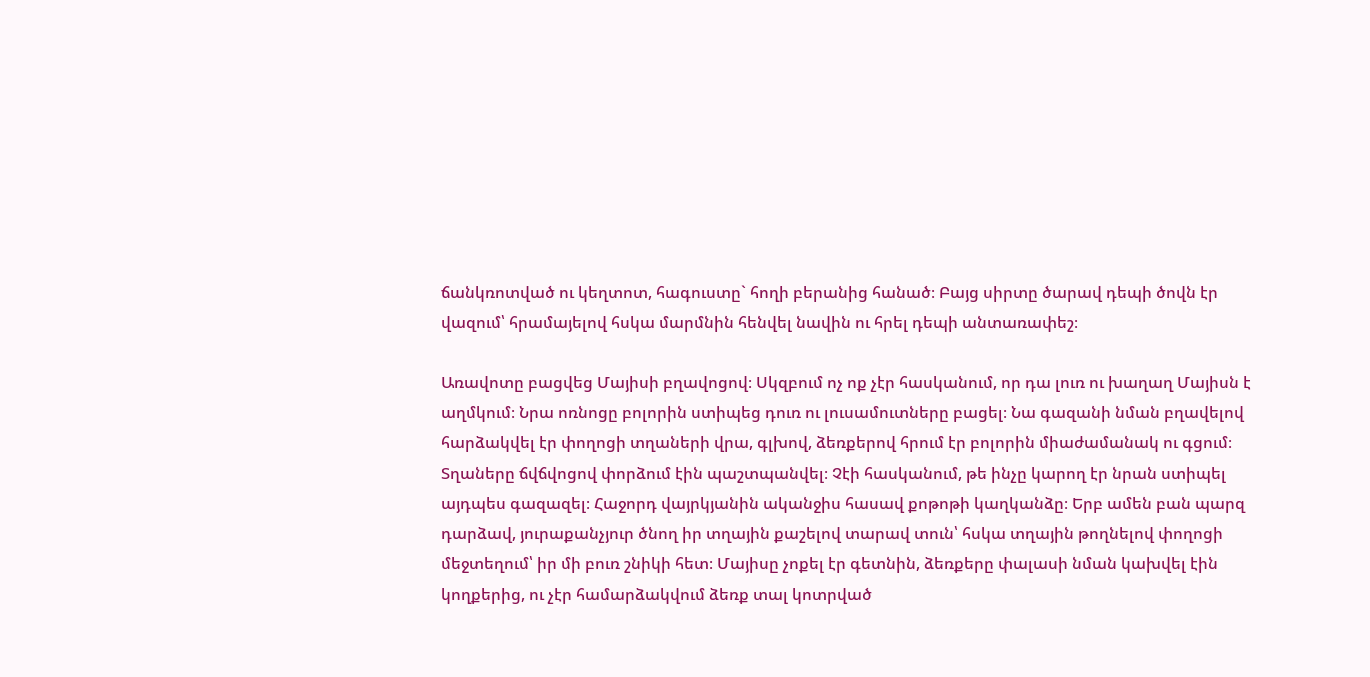ճանկռոտված ու կեղտոտ, հագուստը` հողի բերանից հանած։ Բայց սիրտը ծարավ դեպի ծովն էր վազում՝ հրամայելով հսկա մարմնին հենվել նավին ու հրել դեպի անտառափեշ։

Առավոտը բացվեց Մայիսի բղավոցով։ Սկզբում ոչ ոք չէր հասկանում, որ դա լուռ ու խաղաղ Մայիսն է աղմկում։ Նրա ոռնոցը բոլորին ստիպեց դուռ ու լուսամուտները բացել։ Նա գազանի նման բղավելով հարձակվել էր փողոցի տղաների վրա, գլխով, ձեռքերով հրում էր բոլորին միաժամանակ ու գցում։ Տղաները ճվճվոցով փորձում էին պաշտպանվել։ Չէի հասկանում, թե ինչը կարող էր նրան ստիպել այդպես գազազել։ Հաջորդ վայրկյանին ականջիս հասավ քոթոթի կաղկանձը։ Երբ ամեն բան պարզ դարձավ, յուրաքանչյուր ծնող իր տղային քաշելով տարավ տուն՝ հսկա տղային թողնելով փողոցի մեջտեղում՝ իր մի բուռ շնիկի հետ։ Մայիսը չոքել էր գետնին, ձեռքերը փալասի նման կախվել էին կողքերից, ու չէր համարձակվում ձեռք տալ կոտրված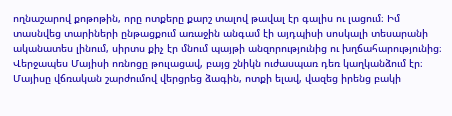ողնաշարով քոթոթին, որը ոտքերը քարշ տալով թավալ էր գալիս ու լացում։ Իմ տասնվեց տարիների ընթացքում առաջին անգամ էի այդպիսի սոսկալի տեսարանի ականատես լինում, սիրտս քիչ էր մնում պայթի անզորությունից ու խղճահարությունից։ Վերջապես Մայիսի ոռնոցը թուլացավ, բայց շնիկն ուժասպառ դեռ կաղկանձում էր։ Մայիսը վճռական շարժումով վերցրեց ձագին, ոտքի ելավ, վազեց իրենց բակի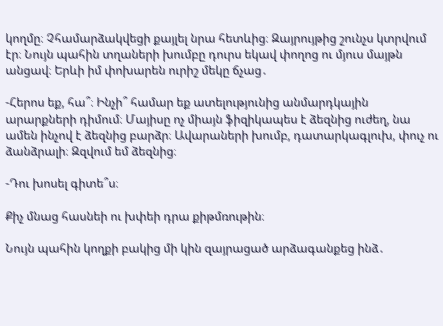կողմը։ Չհամարձակվեցի քայլել նրա հետևից։ Զայրույթից շունչս կտրվում էր։ Նույն պահին տղաների խումբը դուրս եկավ փողոց ու մյուս մայթն անցավ։ Երևի իմ փոխարեն ուրիշ մեկը ճչաց․

-Հերոս եք, հա՞։ Ինչի՞ համար եք ատելությունից անմարդկային արարքների դիմում։ Մայիսը ոչ միայն ֆիզիկապես է ձեզնից ուժեղ, նա ամեն ինչով է ձեզնից բարձր։ Ավարաների խումբ, դատարկագլուխ, փուչ ու ձանձրալի։ Զզվում եմ ձեզնից։

-Դու խոսել գիտե՞ս։

Քիչ մնաց հասնեի ու խփեի դրա քիթմռութին։

Նույն պահին կողքի բակից մի կին զայրացած արձագանքեց ինձ․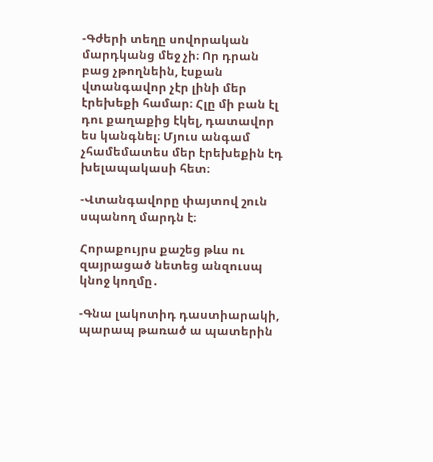-Գժերի տեղը սովորական մարդկանց մեջ չի։ Որ դրան բաց չթողնեին, էսքան վտանգավոր չէր լինի մեր էրեխեքի համար։ Հլը մի բան էլ դու քաղաքից էկել, դատավոր ես կանգնել։ Մյուս անգամ չհամեմատես մեր էրեխեքին էդ խելապակասի հետ։

-Վտանգավորը փայտով շուն սպանող մարդն է։

Հորաքույրս քաշեց թևս ու զայրացած նետեց անզուսպ կնոջ կողմը․

-Գնա լակոտիդ դաստիարակի, պարապ թառած ա պատերին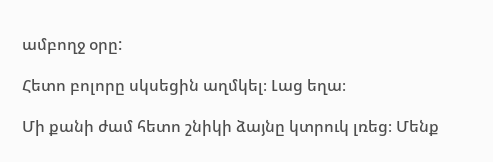ամբողջ օրը:

Հետո բոլորը սկսեցին աղմկել։ Լաց եղա։

Մի քանի ժամ հետո շնիկի ձայնը կտրուկ լռեց։ Մենք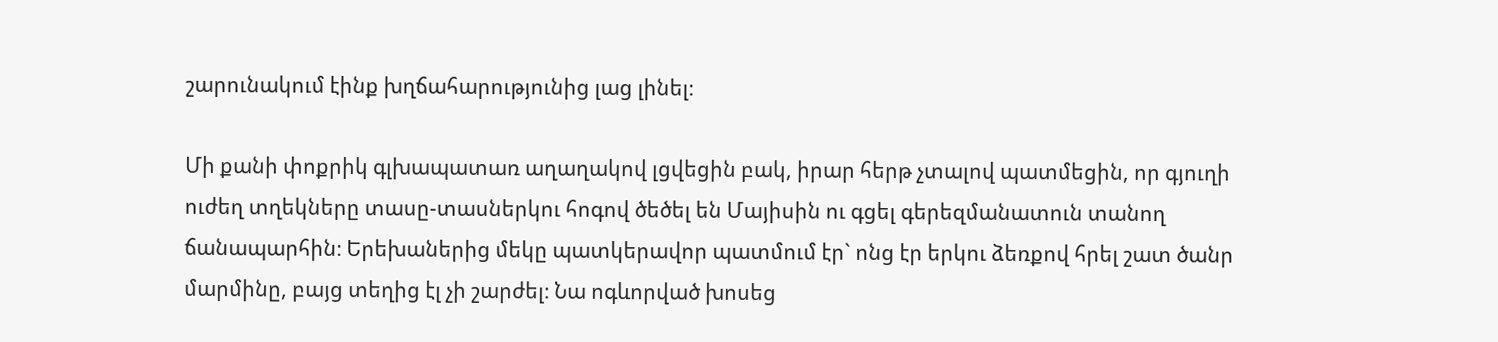շարունակում էինք խղճահարությունից լաց լինել։

Մի քանի փոքրիկ գլխապատառ աղաղակով լցվեցին բակ, իրար հերթ չտալով պատմեցին, որ գյուղի ուժեղ տղեկները տասը-տասներկու հոգով ծեծել են Մայիսին ու գցել գերեզմանատուն տանող ճանապարհին։ Երեխաներից մեկը պատկերավոր պատմում էր` ոնց էր երկու ձեռքով հրել շատ ծանր մարմինը, բայց տեղից էլ չի շարժել։ Նա ոգևորված խոսեց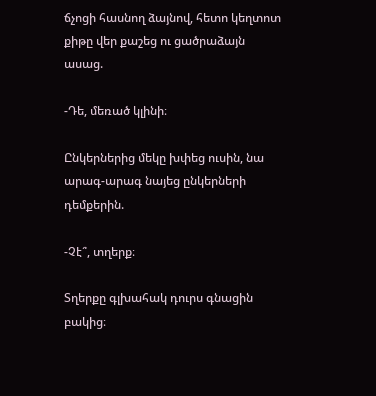ճչոցի հասնող ձայնով, հետո կեղտոտ քիթը վեր քաշեց ու ցածրաձայն ասաց.

-Դե, մեռած կլինի։

Ընկերներից մեկը խփեց ուսին, նա արագ-արագ նայեց ընկերների դեմքերին.

-Չէ՞, տղերք։

Տղերքը գլխահակ դուրս գնացին բակից։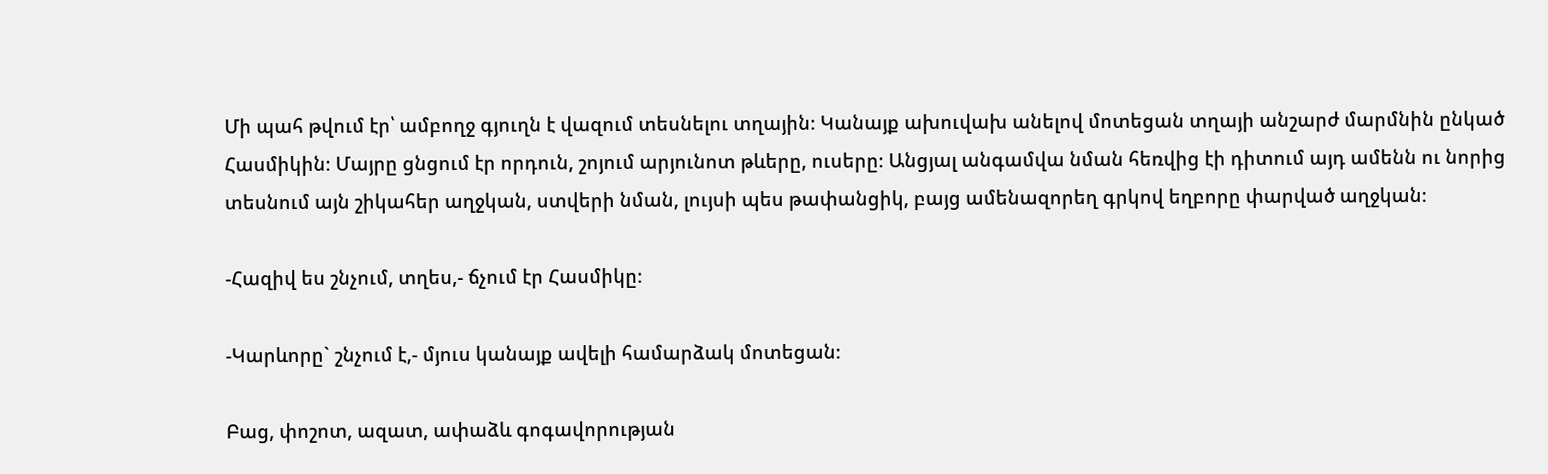Մի պահ թվում էր՝ ամբողջ գյուղն է վազում տեսնելու տղային։ Կանայք ախուվախ անելով մոտեցան տղայի անշարժ մարմնին ընկած Հասմիկին։ Մայրը ցնցում էր որդուն, շոյում արյունոտ թևերը, ուսերը։ Անցյալ անգամվա նման հեռվից էի դիտում այդ ամենն ու նորից տեսնում այն շիկահեր աղջկան, ստվերի նման, լույսի պես թափանցիկ, բայց ամենազորեղ գրկով եղբորը փարված աղջկան։

-Հազիվ ես շնչում, տղես,- ճչում էր Հասմիկը։

-Կարևորը` շնչում է,- մյուս կանայք ավելի համարձակ մոտեցան։

Բաց, փոշոտ, ազատ, ափաձև գոգավորության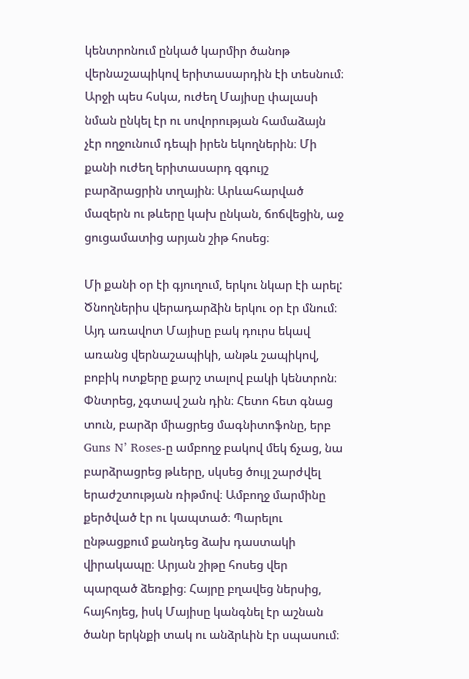կենտրոնում ընկած կարմիր ծանոթ վերնաշապիկով երիտասարդին էի տեսնում։ Արջի պես հսկա, ուժեղ Մայիսը փալասի նման ընկել էր ու սովորության համաձայն չէր ողջունում դեպի իրեն եկողներին։ Մի քանի ուժեղ երիտասարդ զգույշ բարձրացրին տղային։ Արևահարված մազերն ու թևերը կախ ընկան, ճոճվեցին, աջ ցուցամատից արյան շիթ հոսեց։

Մի քանի օր էի գյուղում, երկու նկար էի արել: Ծնողներիս վերադարձին երկու օր էր մնում։ Այդ առավոտ Մայիսը բակ դուրս եկավ առանց վերնաշապիկի, անթև շապիկով, բոբիկ ոտքերը քարշ տալով բակի կենտրոն։ Փնտրեց, չգտավ շան դին։ Հետո հետ գնաց տուն, բարձր միացրեց մագնիտոֆոնը, երբ Guns N’ Roses-ը ամբողջ բակով մեկ ճչաց, նա բարձրացրեց թևերը, սկսեց ծույլ շարժվել երաժշտության ռիթմով։ Ամբողջ մարմինը քերծված էր ու կապտած։ Պարելու ընթացքում քանդեց ձախ դաստակի վիրակապը։ Արյան շիթը հոսեց վեր պարզած ձեռքից։ Հայրը բղավեց ներսից, հայհոյեց, իսկ Մայիսը կանգնել էր աշնան ծանր երկնքի տակ ու անձրևին էր սպասում։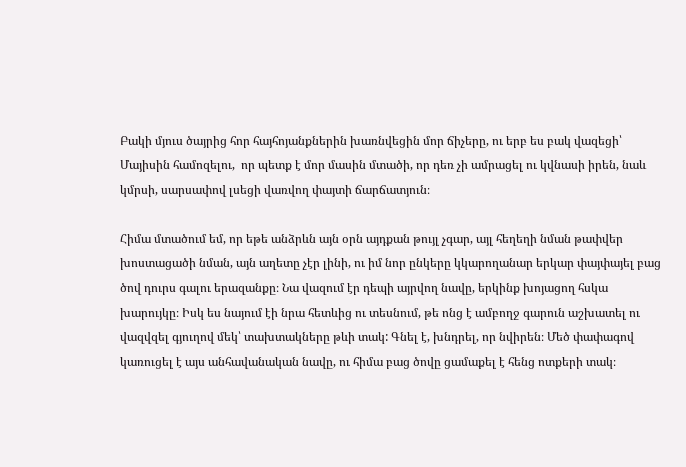Բակի մյուս ծայրից հոր հայհոյանքներին խառնվեցին մոր ճիչերը, ու երբ ես բակ վազեցի՝ Մայիսին համոզելու,  որ պետք է մոր մասին մտածի, որ դեռ չի ամրացել ու կվնասի իրեն, նաև կմրսի, սարսափով լսեցի վառվող փայտի ճարճատյուն։

Հիմա մտածում եմ, որ եթե անձրևն այն օրն այդքան թույլ չգար, այլ հեղեղի նման թափվեր խոստացածի նման, այն աղետը չէր լինի, ու իմ նոր ընկերը կկարողանար երկար փայփայել բաց ծով դուրս գալու երազանքը։ Նա վազում էր դեպի այրվող նավը, երկինք խոյացող հսկա խարույկը։ Իսկ ես նայում էի նրա հետևից ու տեսնում, թե ոնց է ամբողջ գարուն աշխատել ու վազվզել գյուղով մեկ՝ տախտակները թևի տակ: Գնել է, խնդրել, որ նվիրեն։ Մեծ փափագով կառուցել է այս անհավանական նավը, ու հիմա բաց ծովը ցամաքել է հենց ոտքերի տակ։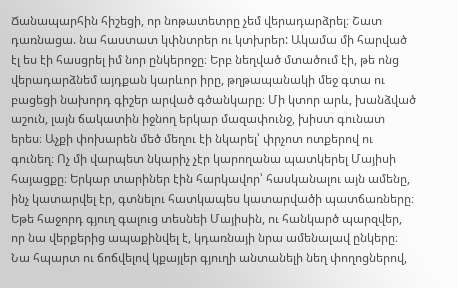Ճանապարհին հիշեցի, որ նոթատետրը չեմ վերադարձրել։ Շատ դառնացա. նա հաստատ կփնտրեր ու կտխրեր: Ակամա մի հարված էլ ես էի հասցրել իմ նոր ընկերոջը։ Երբ նեղված մտածում էի, թե ոնց վերադարձնեմ այդքան կարևոր իրը, թղթապանակի մեջ գտա ու բացեցի նախորդ գիշեր արված գծանկարը։ Մի կտոր արև, խանձված աշուն, լայն ճակատին իջնող երկար մազափունջ, խիստ գունատ երես։ Աչքի փոխարեն մեծ մեղու էի նկարել՝ փրչոտ ոտքերով ու գունեղ։ Ոչ մի վարպետ նկարիչ չէր կարողանա պատկերել Մայիսի հայացքը։ Երկար տարիներ էին հարկավոր՝ հասկանալու այն ամենը, ինչ կատարվել էր, գտնելու հատկապես կատարվածի պատճառները։ Եթե հաջորդ գյուղ գալուց տեսնեի Մայիսին, ու հանկարծ պարզվեր, որ նա վերքերից ապաքինվել է, կդառնայի նրա ամենալավ ընկերը։ Նա հպարտ ու ճոճվելով կքայլեր գյուղի անտանելի նեղ փողոցներով,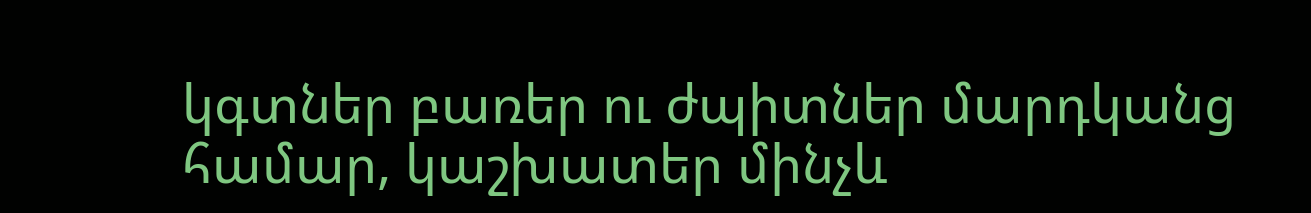կգտներ բառեր ու ժպիտներ մարդկանց համար, կաշխատեր մինչև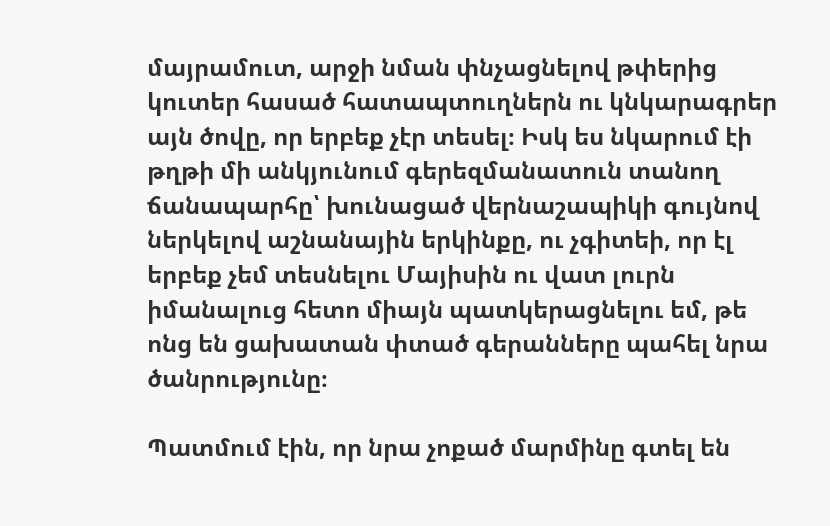մայրամուտ, արջի նման փնչացնելով թփերից կուտեր հասած հատապտուղներն ու կնկարագրեր այն ծովը, որ երբեք չէր տեսել։ Իսկ ես նկարում էի թղթի մի անկյունում գերեզմանատուն տանող ճանապարհը՝ խունացած վերնաշապիկի գույնով ներկելով աշնանային երկինքը, ու չգիտեի, որ էլ երբեք չեմ տեսնելու Մայիսին ու վատ լուրն իմանալուց հետո միայն պատկերացնելու եմ, թե ոնց են ցախատան փտած գերանները պահել նրա ծանրությունը։

Պատմում էին, որ նրա չոքած մարմինը գտել են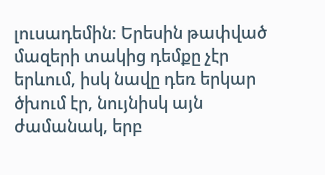լուսադեմին: Երեսին թափված մազերի տակից դեմքը չէր երևում, իսկ նավը դեռ երկար ծխում էր, նույնիսկ այն ժամանակ, երբ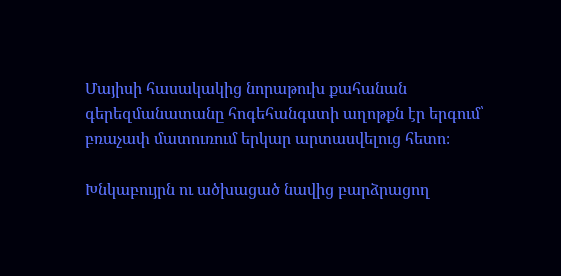Մայիսի հասակակից նորաթուխ քահանան գերեզմանատանը հոգեհանգստի աղոթքն էր երգում՝ բռաչափ մատուռում երկար արտասվելուց հետո։

Խնկաբույրն ու ածխացած նավից բարձրացող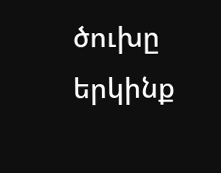ծուխը երկինք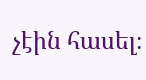չէին հասել։